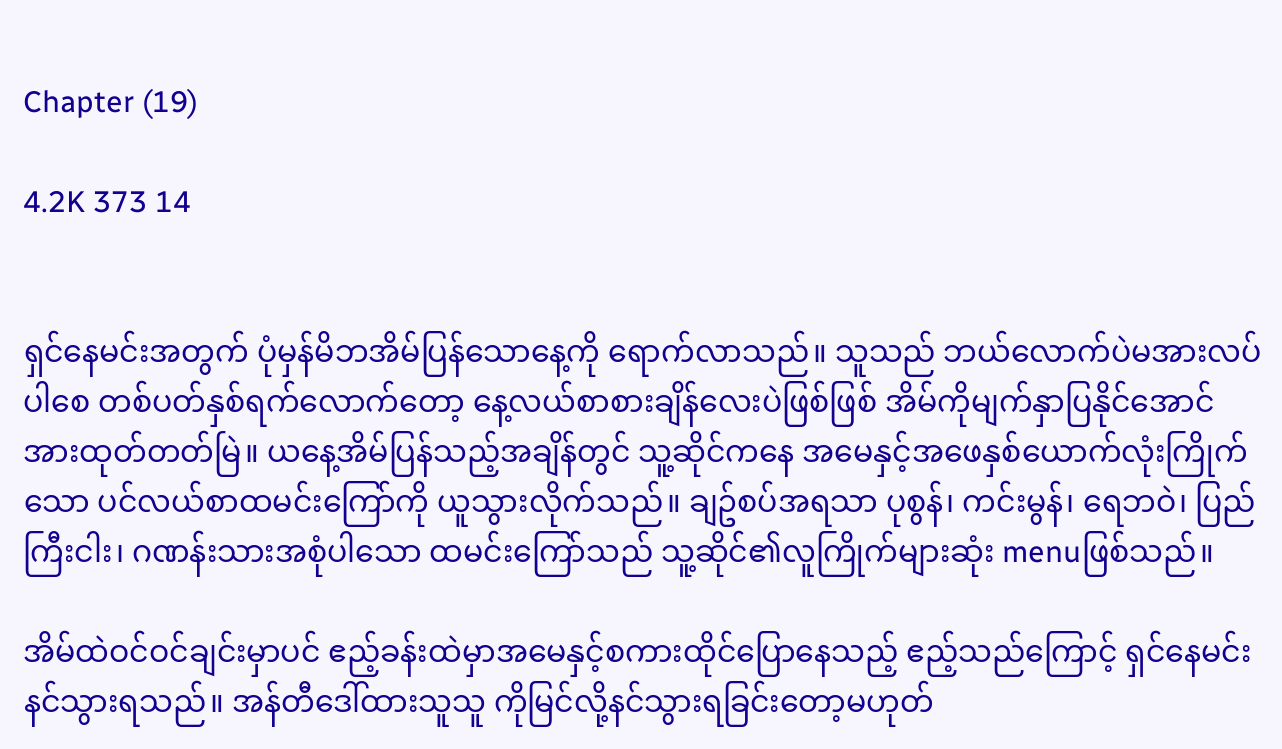Chapter (19)

4.2K 373 14


ရှင်နေမင်းအတွက် ပုံမှန်မိဘအိမ်ပြန်သောနေ့ကို ရောက်လာသည်။ သူသည် ဘယ်လောက်ပဲမအားလပ်ပါစေ တစ်ပတ်နှစ်ရက်လောက်တော့ နေ့လယ်စာစားချိန်လေးပဲဖြစ်ဖြစ် အိမ်ကိုမျက်နှာပြနိုင်အောင် အားထုတ်တတ်မြဲ။ ယနေ့အိမ်ပြန်သည့်အချိန်တွင် သူ့ဆိုင်ကနေ အမေနှင့်အဖေနှစ်ယောက်လုံးကြိုက်သော ပင်လယ်စာထမင်းကြော်ကို ယူသွားလိုက်သည်။ ချဥ်စပ်အရသာ ပုစွန်၊ ကင်းမွန်၊ ရေဘဝဲ၊ ပြည်ကြီးငါး၊ ဂဏန်းသားအစုံပါသော ထမင်းကြော်သည် သူ့ဆိုင်၏လူကြိုက်များဆုံး menuဖြစ်သည်။

အိမ်ထဲဝင်ဝင်ချင်းမှာပင် ဧည့်ခန်းထဲမှာအမေနှင့်စကားထိုင်ပြောနေသည့် ဧည့်သည်ကြောင့် ရှင်နေမင်း နင်သွားရသည်။ အန်တီဒေါ်ထားသူသူ ကိုမြင်လို့နင်သွားရခြင်းတော့မဟုတ်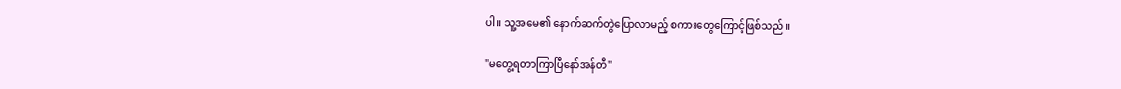ပါ။ သူ့အမေ၏ နောက်ဆက်တွဲပြောလာမည့် စကားတွေကြောင့်ဖြစ်သည်။

"မတွေ့ရတာကြာပြီနော်အန်တီ"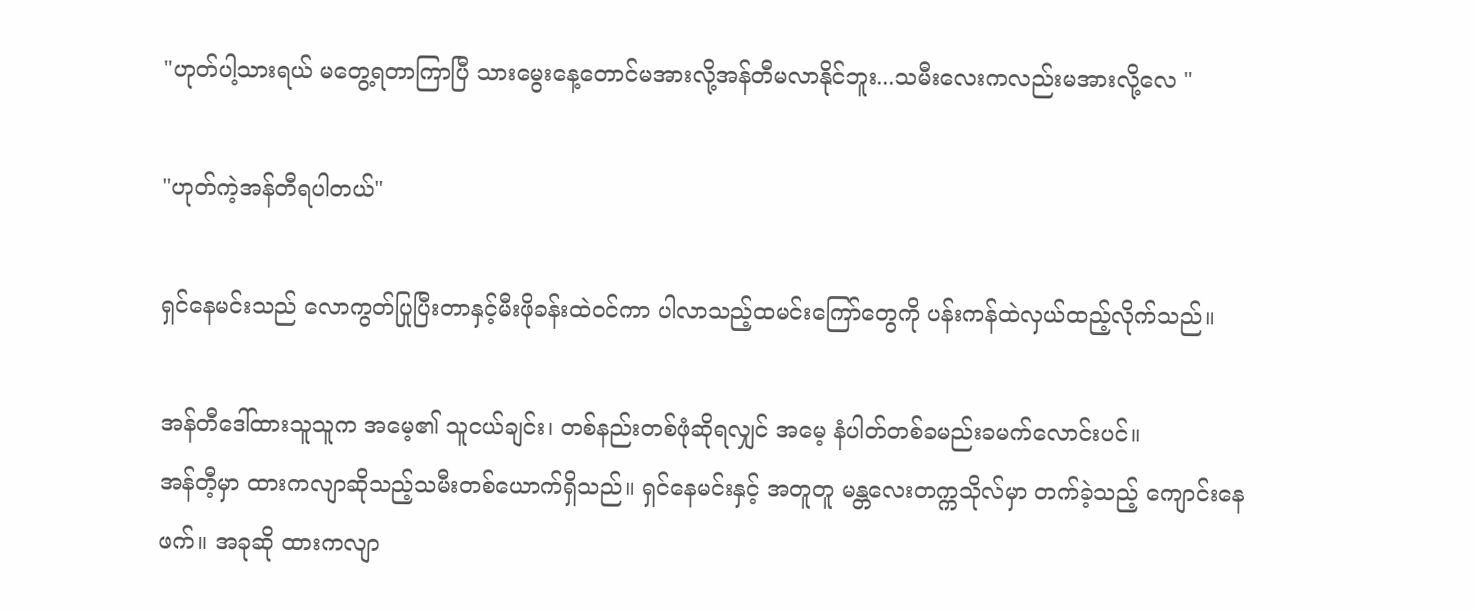"ဟုတ်ပါ့သားရယ် မတွေ့ရတာကြာပြီ သားမွေးနေ့တောင်မအားလို့အန်တီမလာနိုင်ဘူး...သမီးလေးကလည်းမအားလို့လေ "

"ဟုတ်ကဲ့အန်တီရပါတယ်"

ရှင်နေမင်းသည် လောကွတ်ပြုပြီးတာနှင့်မီးဖိုခန်းထဲဝင်ကာ ပါလာသည့်ထမင်းကြော်တွေကို ပန်းကန်ထဲလှယ်ထည့်လိုက်သည်။

အန်တီဒေါ်ထားသူသူက အမေ့၏ သူငယ်ချင်း၊ တစ်နည်းတစ်ဖုံဆိုရလျှင် အမေ့ နံပါတ်တစ်ခမည်းခမက်လောင်းပင်။
အန်တီ့မှာ ထားကလျာဆိုသည့်သမီးတစ်ယောက်ရှိသည်။ ရှင်နေမင်းနှင့် အတူတူ မန္တလေးတက္ကသိုလ်မှာ တက်ခဲ့သည့် ကျောင်းနေဖက်။ အခုဆို ထားကလျာ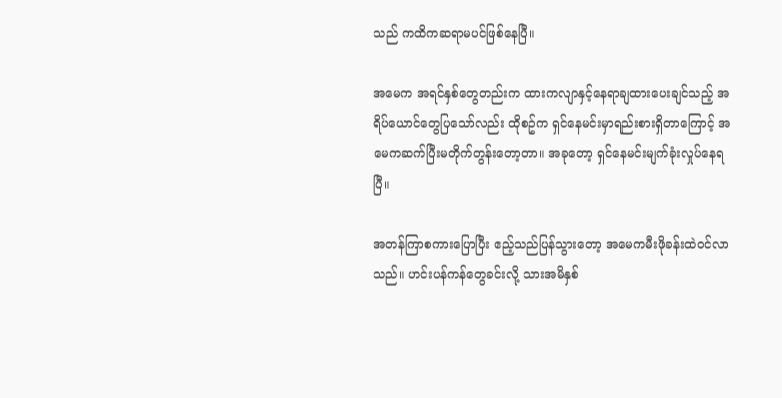သည် ကထိကဆရာမပင်ဖြစ်နေပြီ။

အမေက အရင်နှစ်တွေတည်းက ထားကလျာနှင့်နေရာချထားပေးချင်သည့် အရိပ်ယောင်တွေပြသော်လည်း ထိုစဥ်က ရှင်နေမင်းမှာရည်းစားရှိတာကြောင့် အမေကဆက်ပြီးမတိုက်တွန်းတော့တာ။ အခုတော့ ရှင်နေမင်းမျက်ခုံးလှုပ်နေရပြီ။

အတန်ကြာစကားပြောပြီး ဧည့်သည်ပြန်သွားတော့ အမေကမီးဖိုခန်းထဲဝင်လာသည်။ ဟင်းပန်ကန်တွေခင်းလို့ သားအမိနှစ်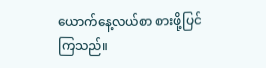ယောက်နေ့လယ်စာ စားဖို့ပြင်ကြသည်။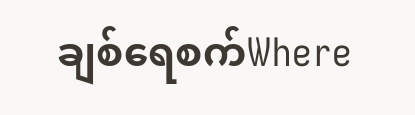ချစ်ရေစက်Where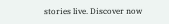stories live. Discover now